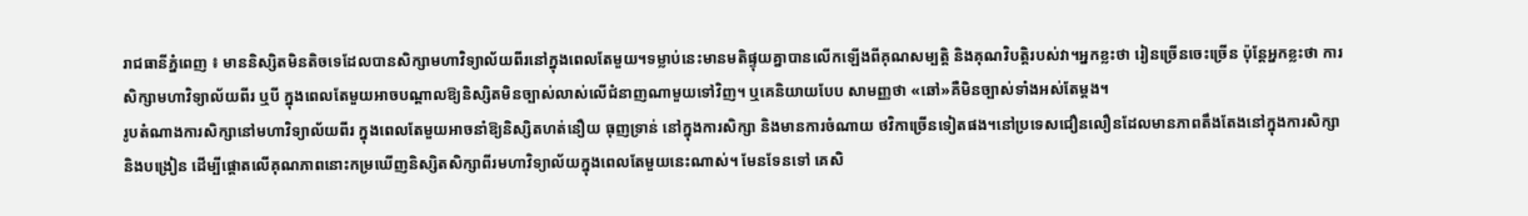រាជធានីភ្នំពេញ ៖ មាននិស្សិតមិនតិចទេដែលបានសិក្សាមហាវិទ្យាល័យពីរនៅក្នុងពេលតែមួយ។ទម្លាប់នេះមានមតិផ្ទុយគ្នាបានលើកឡើងពីគុណសម្បត្តិ និងគុណវិបត្តិរបស់វា។អ្នកខ្លះថា រៀនច្រើនចេះច្រើន ប៉ុន្តែអ្នកខ្លះថា ការសិក្សាមហាវិទ្យាល័យពីរ ឬបី ក្នុងពេលតែមួយអាចបណ្តាលឱ្យនិស្សិតមិនច្បាស់លាស់លើជំនាញណាមួយទៅវិញ។ ឬគេនិយាយបែប សាមញ្ញថា «ឆៅ»គឺមិនច្បាស់ទាំងអស់តែម្តង។
រូបតំណាងការសិក្សានៅមហាវិទ្យាល័យពីរ ក្នុងពេលតែមួយអាចនាំឱ្យនិស្សិតហត់នឿយ ធុញទ្រាន់ នៅក្នុងការសិក្សា និងមានការចំណាយ ថវិកាច្រើនទៀតផង។នៅប្រទេសជឿនលឿនដែលមានភាពតឹងតែងនៅក្នុងការសិក្សា និងបង្រៀន ដើម្បីផ្តោតលើគុណភាពនោះកម្រឃើញនិស្សិតសិក្សាពីរមហាវិទ្យាល័យក្នុងពេលតែមួយនេះណាស់។ មែនទែនទៅ គេសិ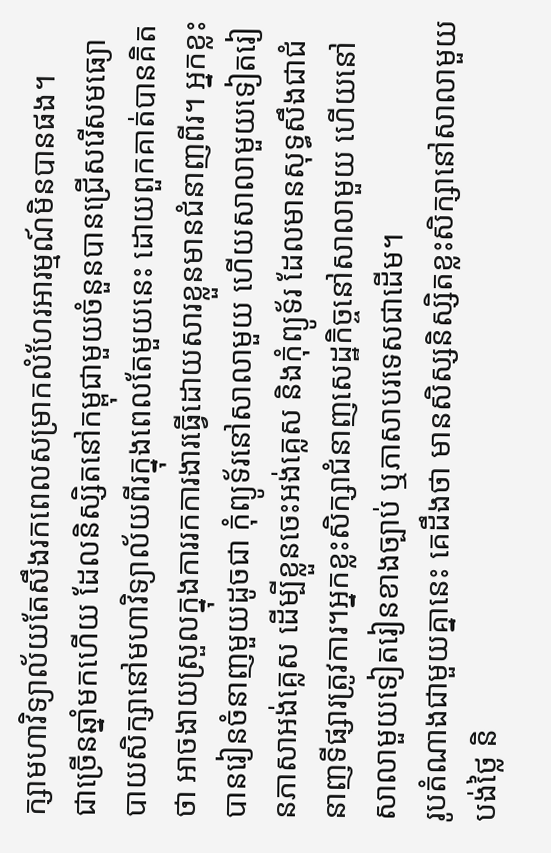ក្សាមហាវិទ្យាល័យតែសឹងរកពេលសម្រាកលំហែរអារម្មណ៍មិនបានផង។
ជាច្រើនឆ្នាំមកហើយ ដែលនិស្សិតនៅកម្ពុជាមួយចំនួនបានជ្រើសរើសមធ្យោបាយសិក្សានៅមហាវិទ្យាល័យពីរក្នុងពេលតែមួយនេះ ដោយពួកគាត់បានគិតថា អាចងាយស្រួលក្នុងការរកការងារធ្វើដោយសារខ្លួនមានជំនាញពីរ។ អ្នកខ្លះបានរៀនចំនាញមួយដូចជា កុំព្យូទ័រនៅសាលាមួយ ហើយសាលាមួយទៀតរៀនភាសាអង់គ្លេស ដើម្បីខ្លួនចេះអង់គ្លេស និងកុំព្យូទ័រ ដែលមានសុទ្ធសឹងជាជំនាញទីផ្សារត្រូវការ។អ្នកខ្លះសិក្សាជំនាញសេដ្ឋកិច្ចនៅសាលាមួយ ហើយនៅសាលាមួយទៀតរៀនខាងច្បាប់ ឬភាសាបរទេសជាដើម។
រូបតំណាងជាមួយគ្នានេះ គេដឹងថា មានសិស្សនិស្សិតខ្លះសិក្សានៅសាលាមួយបង់ថ្លៃ និ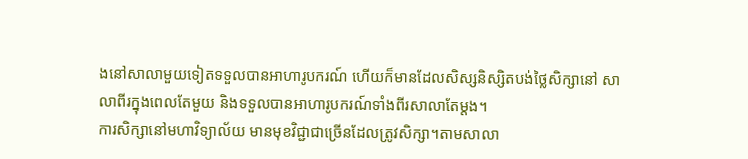ងនៅសាលាមួយទៀតទទួលបានអាហារូបករណ៍ ហើយក៏មានដែលសិស្សនិស្សិតបង់ថ្លៃសិក្សានៅ សាលាពីរក្នុងពេលតែមួយ និងទទួលបានអាហារូបករណ៍ទាំងពីរសាលាតែម្តង។
ការសិក្សានៅមហាវិទ្យាល័យ មានមុខវិជ្ជាជាច្រើនដែលត្រូវសិក្សា។តាមសាលា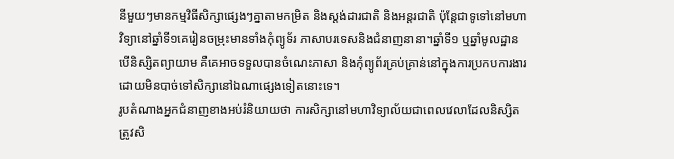នីមួយៗមានកម្មវិធីសិក្សាផ្សេងៗគ្នាតាមកម្រិត និងស្តង់ដារជាតិ និងអន្តរជាតិ ប៉ុន្តែជាទូទៅនៅមហាវិទ្យានៅឆ្នាំទី១គេរៀនចម្រុះមានទាំងកុំព្យូទ័រ ភាសាបរទេសនិងជំនាញនានា។ឆ្នាំទី១ ឬឆ្នាំមូលដ្ឋាន បើនិស្សិតព្យាយាម គឺគេអាចទទួលបានចំណេះភាសា និងកុំព្យូព័រគ្រប់គ្រាន់នៅក្នុងការប្រកបការងារដោយមិនបាច់ទៅសិក្សានៅឯណាផ្សេងទៀតនោះទេ។
រូបតំណាងអ្នកជំនាញខាងអប់រំនិយាយថា ការសិក្សានៅមហាវិទ្យាល័យជាពេលវេលាដែលនិស្សិតត្រូវសិ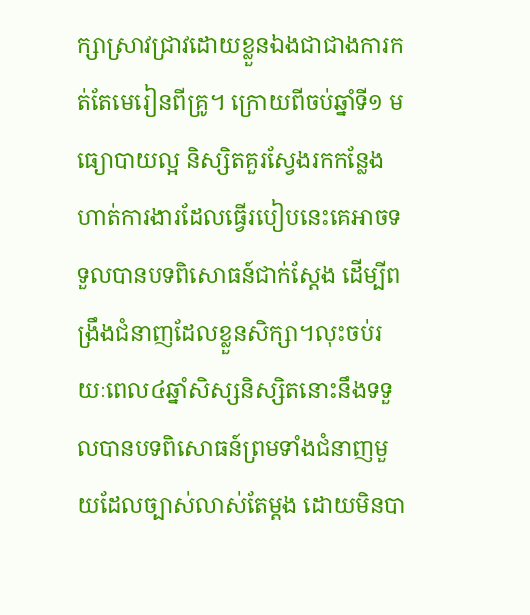ក្សាស្រាវជ្រាវដោយខ្លួនឯងជាជាងការកត់តែមេរៀនពីគ្រូ។ ក្រោយពីចប់ឆ្នាំទី១ មធ្យោបាយល្អ និស្សិតគួរស្វែងរកកន្លែងហាត់ការងារដែលធ្វើរបៀបនេះគេអាចទទួលបានបទពិសោធន៍ជាក់ស្តែង ដើម្បីពង្រឹងជំនាញដែលខ្លួនសិក្សា។លុះចប់រយៈពេល៤ឆ្នាំសិស្សនិស្សិតនោះនឹងទទួលបានបទពិសោធន៍ព្រមទាំងជំនាញមួយដែលច្បាស់លាស់តែម្តង ដោយមិនបា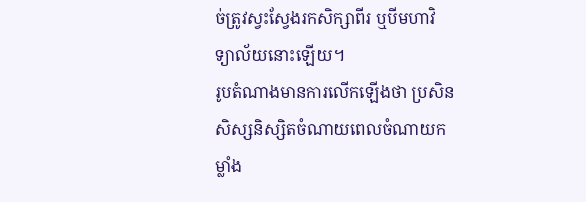ច់ត្រូវស្វះស្វែងរកសិក្សាពីរ ឬបីមហាវិទ្យាល័យនោះឡើយ។
រូបតំណាងមានការលើកឡើងថា ប្រសិនសិស្សនិស្សិតចំណាយពេលចំណាយកម្លាំង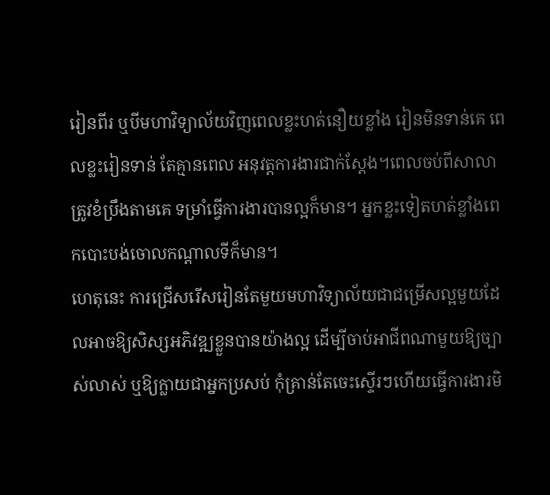រៀនពីរ ឬបីមហាវិទ្យាល័យវិញពេលខ្លះហត់នឿយខ្លាំង រៀនមិនទាន់គេ ពេលខ្លះរៀនទាន់ តែគ្មានពេល អនុវត្តការងារជាក់ស្តែង។ពេលចប់ពីសាលាត្រូវខំប្រឹងតាមគេ ទម្រាំធ្វើការងារបានល្អក៏មាន។ អ្នកខ្លះទៀតហត់ខ្លាំងពេកបោះបង់ចោលកណ្តាលទីក៏មាន។
ហេតុនេះ ការជ្រើសរើសរៀនតែមួយមហាវិទ្យាល័យជាជម្រើសល្អមួយដែលអាចឱ្យសិស្សអភិវឌ្ឍខ្លួនបានយ៉ាងល្អ ដើម្បីចាប់អាជីពណាមួយឱ្យច្បាស់លាស់ ឬឱ្យក្លាយជាអ្នកប្រសប់ កុំគ្រាន់តែចេះស្ទើរៗហើយធ្វើការងារមិ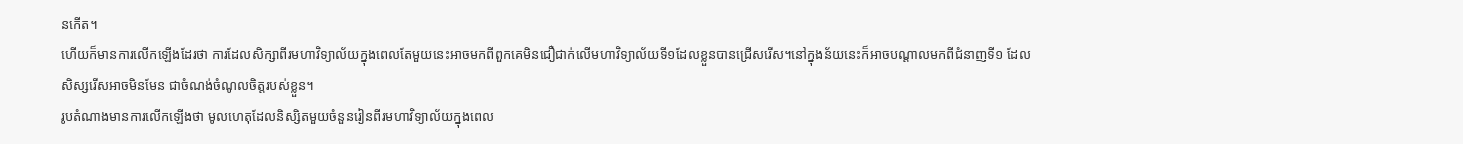នកើត។
ហើយក៏មានការលើកឡើងដែរថា ការដែលសិក្សាពីរមហាវិទ្យាល័យក្នុងពេលតែមួយនេះអាចមកពីពួកគេមិនជឿជាក់លើមហាវិទ្យាល័យទី១ដែលខ្លួនបានជ្រើសរើស។នៅក្នុងន័យនេះក៏អាចបណ្តាលមកពីជំនាញទី១ ដែលសិស្សរើសអាចមិនមែន ជាចំណង់ចំណូលចិត្តរបស់ខ្លួន។
រូបតំណាងមានការលើកឡើងថា មូលហេតុដែលនិស្សិតមួយចំនួនរៀនពីរមហាវិទ្យាល័យក្នុងពេល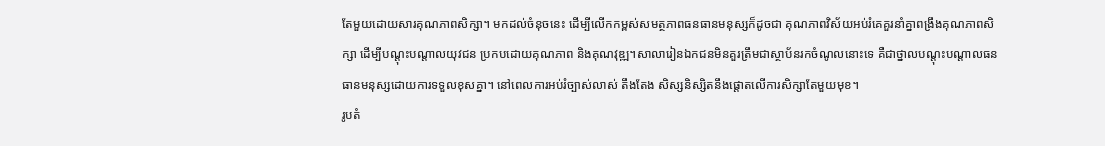តែមួយដោយសារគុណភាពសិក្សា។ មកដល់ចំនុចនេះ ដើម្បីលើកកម្ពស់សមត្ថភាពធនធានមនុស្សក៏ដូចជា គុណភាពវិស័យអប់រំគេគួរនាំគ្នាពង្រឹងគុណភាពសិក្សា ដើម្បីបណ្តុះបណ្តាលយុវជន ប្រកបដោយគុណភាព និងគុណវុឌ្ឍ។សាលារៀនឯកជនមិនគួរត្រឹមជាស្ថាប័នរកចំណូលនោះទេ គឺជាថ្នាលបណ្តុះបណ្តាលធនធានមនុស្សដោយការទទួលខុសគ្នា។ នៅពេលការអប់រំច្បាស់លាស់ តឹងតែង សិស្សនិស្សិតនឹងផ្តោតលើការសិក្សាតែមួយមុខ។
រូបតំ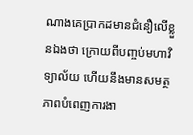ណាងគេប្រាកដមានជំនឿលើខ្លួនឯងថា ក្រោយពីបញ្ចប់មហាវិទ្យាល័យ ហើយនឹងមានសមត្ថភាពបំពេញការងា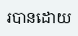របានដោយ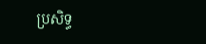ប្រសិទ្ធ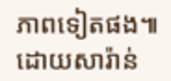ភាពទៀតផង៕ដោយសារ៉ាន់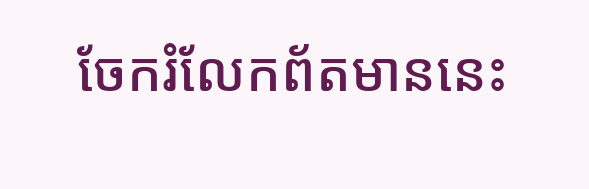ចែករំលែកព័តមាននេះ